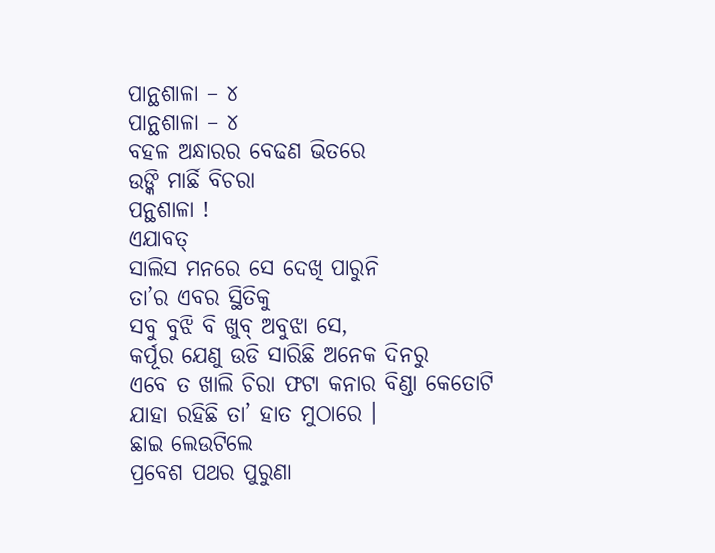ପାନ୍ଥଶାଳା – ୪
ପାନ୍ଥଶାଳା – ୪
ବହଳ ଅନ୍ଧାରର ବେଢଣ ଭିତରେ
ଉଙ୍କି ମାର୍ଛି ବିଚରା
ପନ୍ଥଶାଳା !
ଏଯାବତ୍
ସାଲିସ ମନରେ ସେ ଦେଖି ପାରୁନି
ତା’ର ଏବର ସ୍ଥିତିକୁ
ସବୁ ବୁଝି ବି ଖୁବ୍ ଅବୁଝା ସେ,
କର୍ପୂର ଯେଣୁ ଉଡି ସାରିଛି ଅନେକ ଦିନରୁ
ଏବେ ତ ଖାଲି ଚିରା ଫଟା କନାର ବିଣ୍ଡା କେତୋଟି
ଯାହା ରହିଛି ତା’ ହାତ ମୁଠାରେ ।
ଛାଇ ଲେଉଟିଲେ
ପ୍ରବେଶ ପଥର ପୁରୁଣା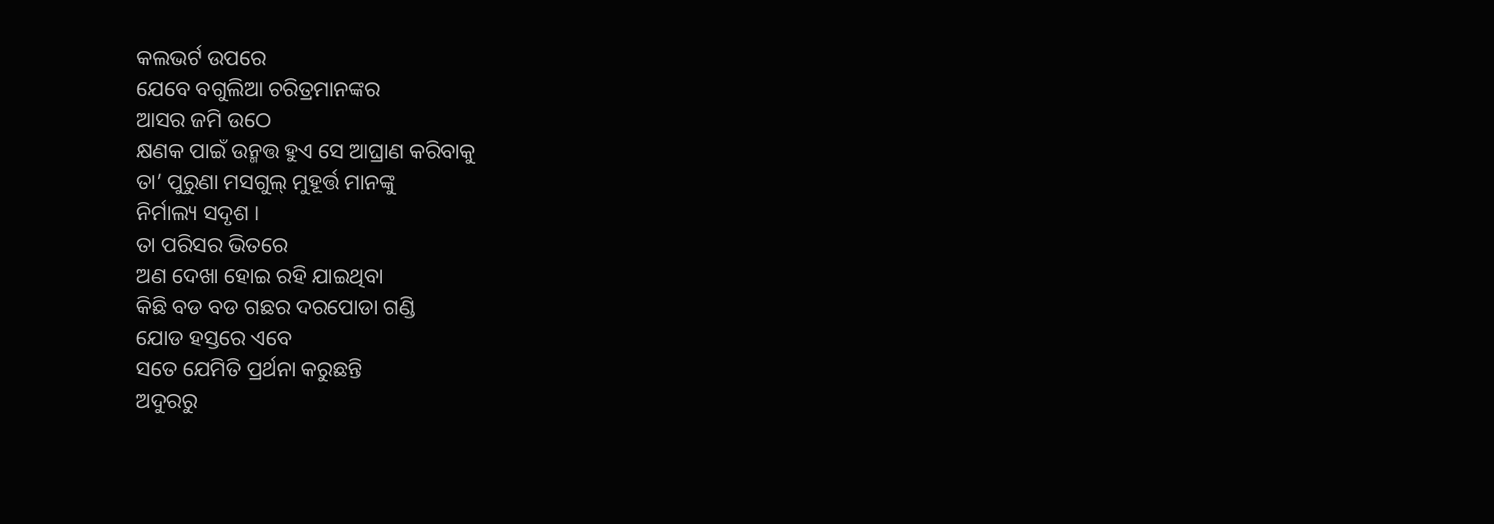କଲଭର୍ଟ ଉପରେ
ଯେବେ ବଗୁଲିଆ ଚରିତ୍ରମାନଙ୍କର
ଆସର ଜମି ଉଠେ
କ୍ଷଣକ ପାଇଁ ଉନ୍ମତ୍ତ ହୁଏ ସେ ଆଘ୍ରାଣ କରିବାକୁ
ତା’ ପୁରୁଣା ମସଗୁଲ୍ ମୁହୂର୍ତ୍ତ ମାନଙ୍କୁ
ନିର୍ମାଲ୍ୟ ସଦୃଶ ।
ତା ପରିସର ଭିତରେ
ଅଣ ଦେଖା ହୋଇ ରହି ଯାଇଥିବା
କିଛି ବଡ ବଡ ଗଛର ଦରପୋଡା ଗଣ୍ଡି
ଯୋଡ ହସ୍ତରେ ଏବେ
ସତେ ଯେମିତି ପ୍ରର୍ଥନା କରୁଛନ୍ତି
ଅଦୁରରୁ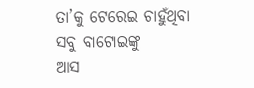ତା’କୁ ଟେରେଇ ଚାହୁଁଥିବା
ସବୁ ବାଟୋଇଙ୍କୁ
ଆସ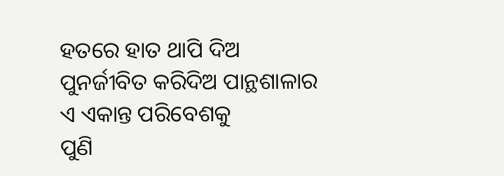ହତରେ ହାତ ଥାପି ଦିଅ
ପୁନର୍ଜୀବିତ କରିଦିଅ ପାନ୍ଥଶାଳାର
ଏ ଏକାନ୍ତ ପରିବେଶକୁ
ପୁଣି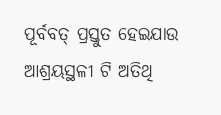ପୂର୍ବବତ୍ ପ୍ରସ୍ତୁତ ହେଇଯାଉ
ଆଶ୍ରୟସ୍ଥଳୀ ଟି ଅତିଥି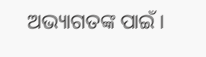ଅଭ୍ୟାଗତଙ୍କ ପାଇଁ ।